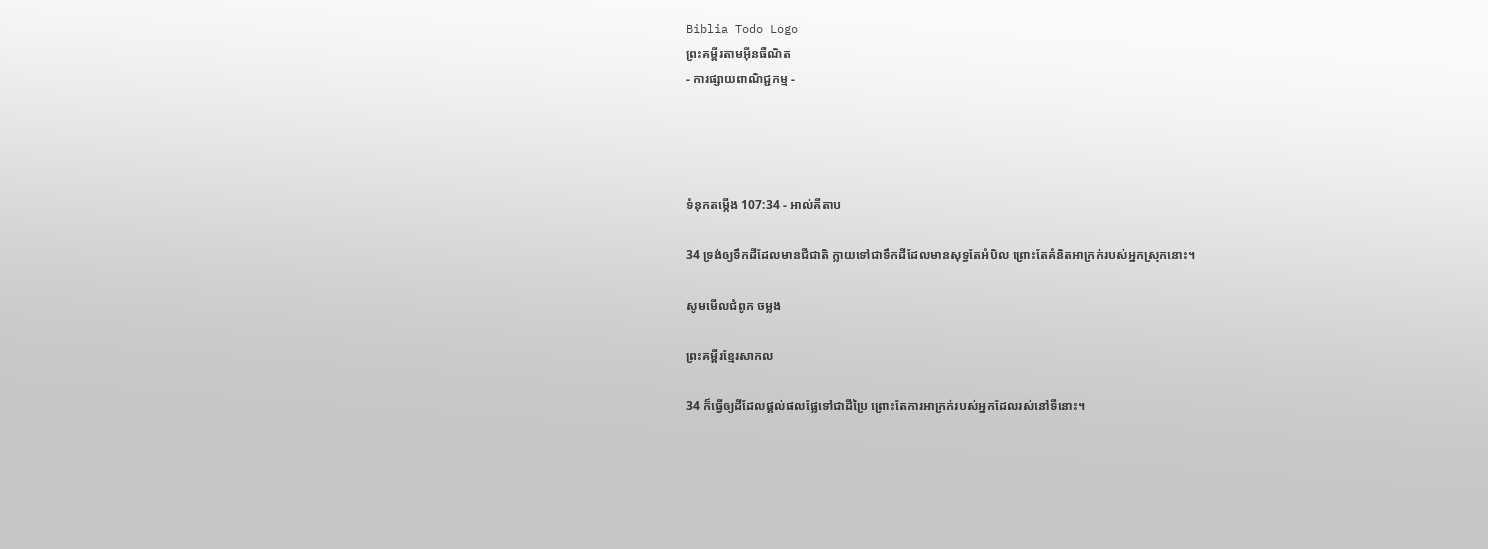Biblia Todo Logo
ព្រះគម្ពីរតាមអ៊ីនធឺណិត
- ការផ្សាយពាណិជ្ជកម្ម -




ទំនុកតម្កើង 107:34 - អាល់គីតាប

34 ទ្រង់ឲ្យទឹកដីដែលមានជី‌ជាតិ ក្លាយទៅជាទឹកដីដែលមានសុទ្ធតែអំបិល ព្រោះតែគំនិតអាក្រក់របស់អ្នកស្រុកនោះ។

សូមមើលជំពូក ចម្លង

ព្រះគម្ពីរខ្មែរសាកល

34 ក៏ធ្វើឲ្យដីដែលផ្ដល់ផលផ្លែទៅជាដីប្រៃ ព្រោះតែការអាក្រក់របស់អ្នកដែលរស់នៅទីនោះ។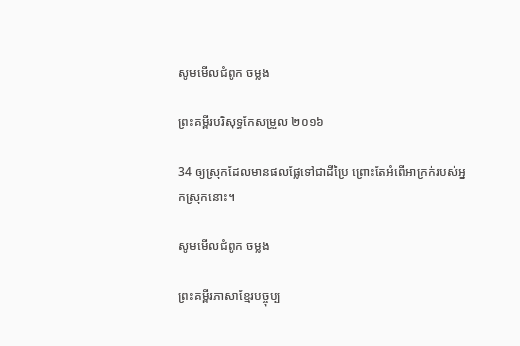សូមមើលជំពូក ចម្លង

ព្រះគម្ពីរបរិសុទ្ធកែសម្រួល ២០១៦

34 ឲ្យស្រុកដែលមានផលផ្លែទៅជាដីប្រៃ ព្រោះតែអំពើអាក្រក់របស់អ្នកស្រុកនោះ។

សូមមើលជំពូក ចម្លង

ព្រះគម្ពីរភាសាខ្មែរបច្ចុប្ប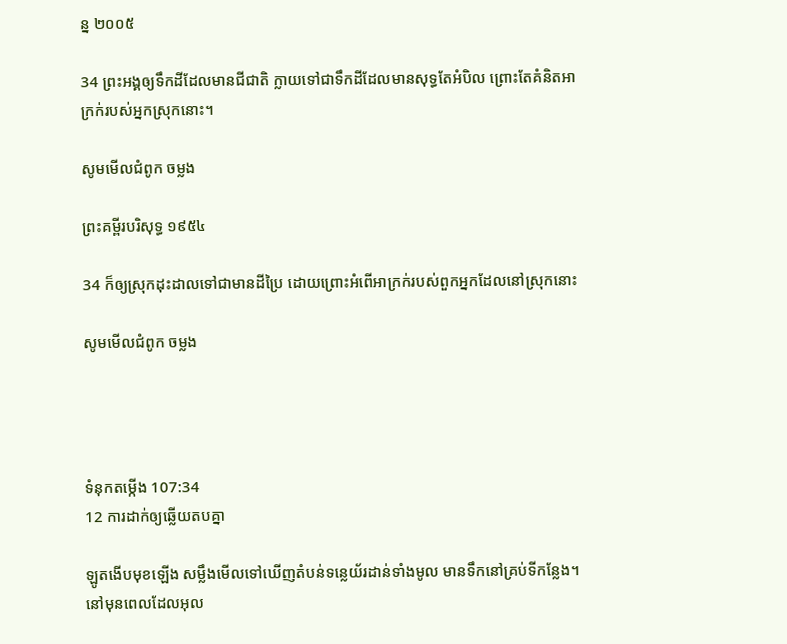ន្ន ២០០៥

34 ព្រះអង្គឲ្យទឹកដីដែលមានជី‌ជាតិ ក្លាយទៅជាទឹកដីដែលមានសុទ្ធតែអំបិល ព្រោះតែគំនិតអាក្រក់របស់អ្នកស្រុកនោះ។

សូមមើលជំពូក ចម្លង

ព្រះគម្ពីរបរិសុទ្ធ ១៩៥៤

34 ក៏ឲ្យស្រុកដុះ‌ដាលទៅជាមានដីប្រៃ ដោយព្រោះអំពើអាក្រក់របស់ពួកអ្នកដែលនៅស្រុកនោះ

សូមមើលជំពូក ចម្លង




ទំនុកតម្កើង 107:34
12 ការដាក់ឲ្យឆ្លើយតបគ្នា

ឡូតងើបមុខឡើង សម្លឹងមើលទៅឃើញតំបន់ទន្លេយ័រដាន់ទាំងមូល មានទឹកនៅគ្រប់ទីកន្លែង។ នៅមុនពេលដែលអុល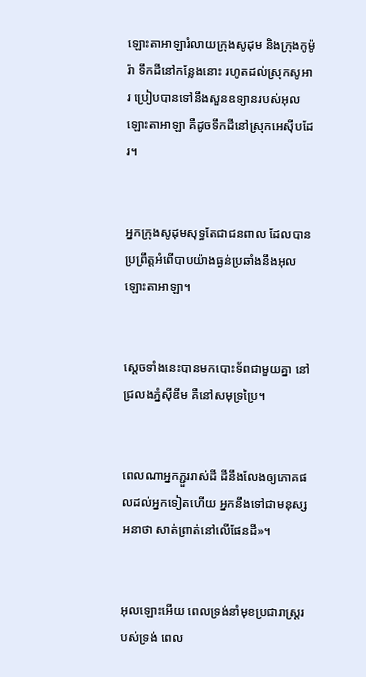ឡោះ‌តាអាឡារំលាយក្រុងសូដុម និងក្រុងកូម៉ូរ៉ា ទឹកដីនៅកន្លែងនោះ រហូតដល់ស្រុកសូអារ ប្រៀបបានទៅនឹងសួនឧទ្យានរបស់អុលឡោះ‌តាអាឡា គឺដូចទឹកដីនៅស្រុកអេស៊ីបដែរ។


អ្នកក្រុងសូដុមសុទ្ធតែជាជនពាល ដែលបានប្រព្រឹត្តអំពើបាបយ៉ាងធ្ងន់ប្រឆាំងនឹងអុលឡោះ‌តាអាឡា។


ស្តេចទាំងនេះបានមកបោះទ័ពជាមួយគ្នា នៅជ្រលងភ្នំស៊ីឌីម គឺនៅសមុទ្រប្រៃ។


ពេលណាអ្នកភ្ជួររាស់ដី ដីនឹងលែងឲ្យភោគផលដល់អ្នកទៀតហើយ អ្នកនឹងទៅជាមនុស្សអនាថា សាត់ព្រាត់នៅលើផែនដី»។


អុលឡោះអើយ ពេលទ្រង់នាំមុខប្រជា‌រាស្ដ្ររបស់ទ្រង់ ពេល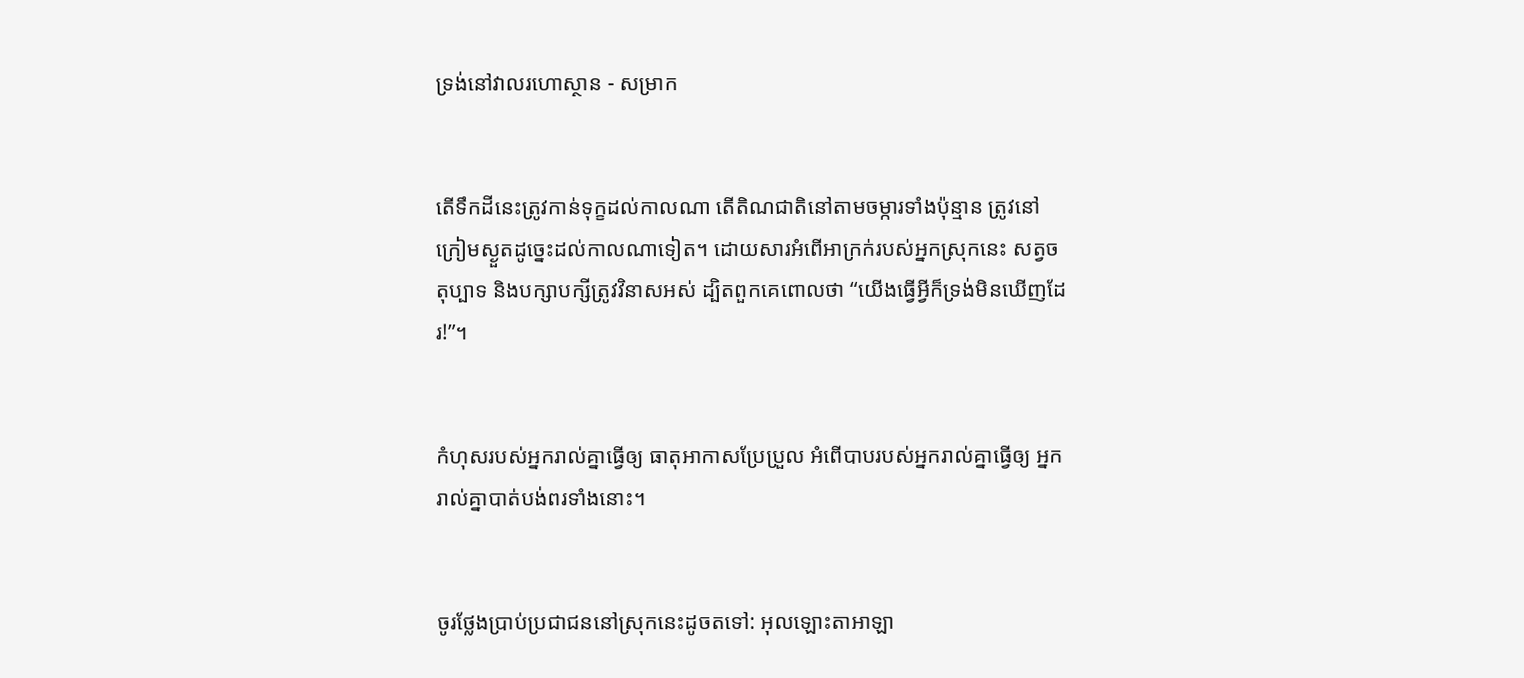ទ្រង់នៅវាលរហោ‌ស្ថាន - សម្រាក


តើទឹកដីនេះត្រូវកាន់ទុក្ខដល់កាលណា តើតិណ‌ជាតិនៅតាមចម្ការទាំងប៉ុន្មាន ត្រូវនៅក្រៀមស្ងួតដូច្នេះដល់កាលណាទៀត។ ដោយ‌សារអំពើអាក្រក់របស់អ្នកស្រុកនេះ សត្វចតុប្បាទ និងបក្សា‌បក្សីត្រូវវិនាសអស់ ដ្បិតពួកគេពោលថា “យើងធ្វើអ្វីក៏ទ្រង់មិនឃើញដែរ!”។


កំហុសរបស់អ្នករាល់គ្នាធ្វើឲ្យ ធាតុអាកាសប្រែ‌ប្រួល អំពើបាបរបស់អ្នករាល់គ្នាធ្វើឲ្យ អ្នករាល់គ្នាបាត់បង់ពរទាំងនោះ។


ចូរថ្លែងប្រាប់ប្រជា‌ជននៅស្រុកនេះដូចតទៅ: អុលឡោះ‌តាអាឡា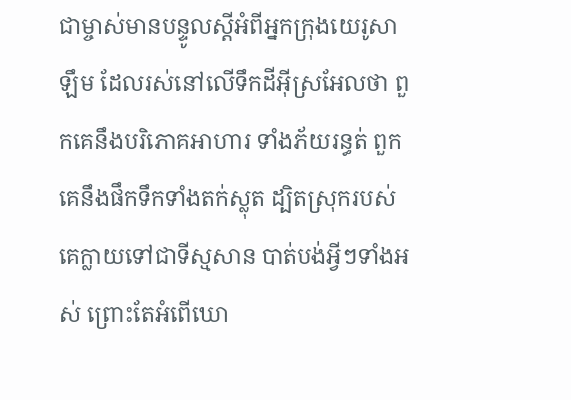ជាម្ចាស់មានបន្ទូលស្ដីអំពីអ្នកក្រុងយេរូ‌សាឡឹម ដែលរស់នៅលើទឹកដីអ៊ីស្រ‌អែលថា ពួកគេនឹងបរិភោគអាហារ ទាំងភ័យរន្ធត់ ពួកគេនឹងផឹកទឹកទាំងតក់‌ស្លុត ដ្បិតស្រុករបស់គេក្លាយទៅជាទីស្មសាន បាត់បង់អ្វីៗទាំងអស់ ព្រោះតែអំពើឃោ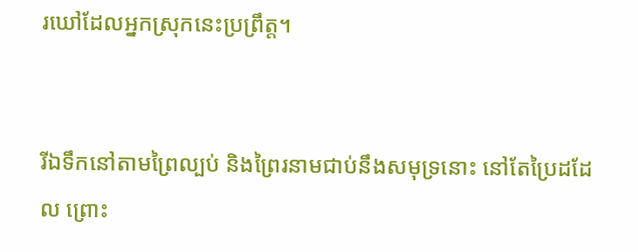រ‌ឃៅដែលអ្នកស្រុកនេះប្រព្រឹត្ត។


រីឯទឹកនៅតាមព្រៃល្បប់ និងព្រៃរនាមជាប់នឹងសមុទ្រនោះ នៅតែប្រៃដដែល ព្រោះ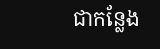ជាកន្លែង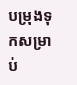បម្រុងទុកសម្រាប់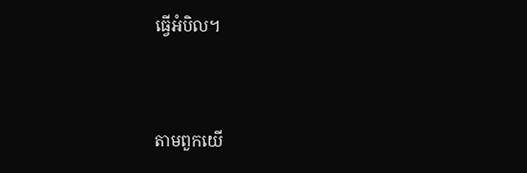ធ្វើអំបិល។


តាមពួកយើ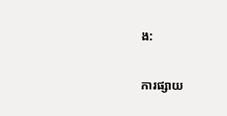ង:

ការផ្សាយ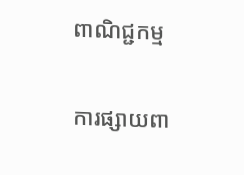ពាណិជ្ជកម្ម


ការផ្សាយពា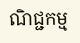ណិជ្ជកម្ម